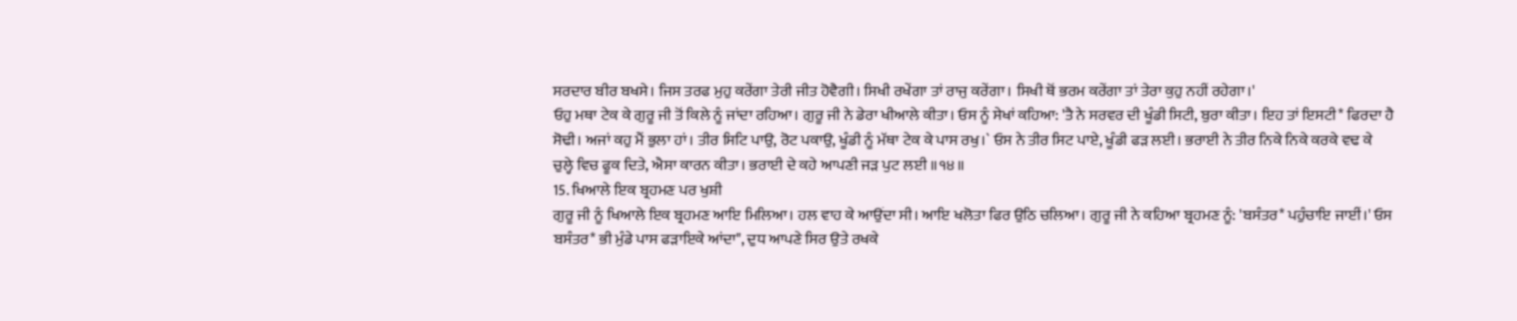ਸਰਦਾਰ ਬੀਰ ਬਖਸੇ। ਜਿਸ ਤਰਫ ਮੁਹੁ ਕਰੇਂਗਾ ਤੇਰੀ ਜੀਤ ਹੋਵੈਗੀ। ਸਿਖੀ ਰਖੇਂਗਾ ਤਾਂ ਰਾਜੁ ਕਰੇਂਗਾ। ਸਿਖੀ ਥੋਂ ਭਰਮ ਕਰੇਂਗਾ ਤਾਂ ਤੇਰਾ ਕੁਹੁ ਨਹੀਂ ਰਹੇਗਾ।'
ਓਹੁ ਮਥਾ ਟੇਕ ਕੇ ਗੁਰੂ ਜੀ ਤੋਂ ਕਿਲੇ ਨੂੰ ਜਾਂਦਾ ਰਹਿਆ। ਗੁਰੂ ਜੀ ਨੇ ਡੇਰਾ ਖੀਆਲੇ ਕੀਤਾ। ਓਸ ਨੂੰ ਸੇਖਾਂ ਕਹਿਆ: 'ਤੈ ਨੇ ਸਰਵਰ ਦੀ ਖੂੰਡੀ ਸਿਟੀ, ਬੁਰਾ ਕੀਤਾ। ਇਹ ਤਾਂ ਇਸਟੀ* ਫਿਰਦਾ ਹੈ ਸੋਢੀ। ਅਜਾਂ ਕਹੁ ਮੈਂ ਭੁਲਾ ਹਾਂ। ਤੀਰ ਸਿਟਿ ਪਾਉ, ਰੋਟ ਪਕਾਉ, ਖੂੰਡੀ ਨੂੰ ਮੱਥਾ ਟੇਕ ਕੇ ਪਾਸ ਰਖੁ।` ਓਸ ਨੇ ਤੀਰ ਸਿਟ ਪਾਏ, ਖੂੰਡੀ ਫੜ ਲਈ। ਭਰਾਈ ਨੇ ਤੀਰ ਨਿਕੇ ਨਿਕੇ ਕਰਕੇ ਵਢ ਕੇ ਚੁਲ੍ਹੇ ਵਿਚ ਫੂਕ ਦਿਤੇ, ਐਸਾ ਕਾਰਨ ਕੀਤਾ। ਭਰਾਈ ਦੇ ਕਹੇ ਆਪਣੀ ਜੜ ਪੁਟ ਲਈ ॥੧੪॥
15. ਖਿਆਲੇ ਇਕ ਬ੍ਰਹਮਣ ਪਰ ਖੁਸ਼ੀ
ਗੁਰੂ ਜੀ ਨੂੰ ਖਿਆਲੇ ਇਕ ਬ੍ਰਹਮਣ ਆਇ ਮਿਲਿਆ। ਹਲ ਵਾਹ ਕੇ ਆਉਂਦਾ ਸੀ। ਆਇ ਖਲੋਤਾ ਫਿਰ ਉਠਿ ਚਲਿਆ। ਗੁਰੂ ਜੀ ਨੇ ਕਹਿਆ ਬ੍ਰਹਮਣ ਨੂੰ: 'ਬਸੰਤਰ* ਪਹੁੰਚਾਇ ਜਾਈਂ।' ਓਸ ਬਸੰਤਰ* ਭੀ ਮੁੰਡੇ ਪਾਸ ਫੜਾਇਕੇ ਆਂਦਾ", ਦੁਧ ਆਪਣੇ ਸਿਰ ਉਤੇ ਰਖਕੇ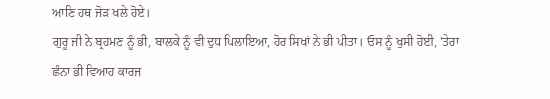ਆਣਿ ਹਥ ਜੋੜ ਖਲੇ ਹੋਏ।
ਗੁਰੂ ਜੀ ਨੇ ਬ੍ਰਹਮਣ ਨੂੰ ਭੀ, ਬਾਲਕੇ ਨੂੰ ਵੀ ਦੁਧ ਪਿਲਾਇਆ, ਹੋਰ ਸਿਖਾਂ ਨੇ ਭੀ ਪੀਤਾ। ਓਸ ਨੂੰ ਖੁਸੀ ਹੋਈ, 'ਤੇਰਾ ਛੰਨਾ ਭੀ ਵਿਆਹ ਕਾਰਜ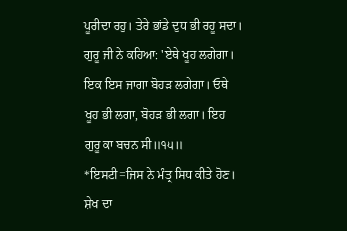ਪੂਰੀਦਾ ਰਹੁ। ਤੇਰੇ ਭਾਂਡੇ ਦੁਧ ਭੀ ਰਹੂ ਸਦਾ।
ਗੁਰੂ ਜੀ ਨੇ ਕਹਿਆ: 'ਏਥੇ ਖੂਹ ਲਗੇਗਾ। ਇਕ ਇਸ ਜਾਗਾ ਬੋਹੜ ਲਗੇਗਾ। ਓਥੇ ਖੂਹ ਭੀ ਲਗਾ, ਬੋਹੜ ਭੀ ਲਗਾ। ਇਹ ਗੁਰੂ ਕਾ ਬਚਨ ਸੀ॥੧੫॥
*ਇਸਟੀ=ਜਿਸ ਨੇ ਮੰਤ੍ਰ ਸਿਧ ਕੀਤੇ ਹੋਣ। ਸ਼ੇਖ ਦਾ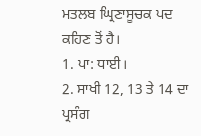ਮਤਲਬ ਘ੍ਰਿਣਾਸੂਚਕ ਪਦ
ਕਹਿਣ ਤੋਂ ਹੈ।
1. ਪਾ: ਧਾਈ।
2. ਸਾਖੀ 12, 13 ਤੇ 14 ਦਾ ਪ੍ਰਸੰਗ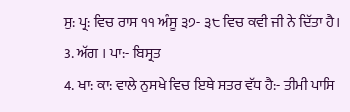ਸੁ: ਪ੍ਰ: ਵਿਚ ਰਾਸ ੧੧ ਅੰਸੂ ੩੭- ੩੮ ਵਿਚ ਕਵੀ ਜੀ ਨੇ ਦਿੱਤਾ ਹੈ।
3. ਅੱਗ । ਪਾ:- ਬਿਸ੍ਰਤ
4. ਖਾ: ਕਾ: ਵਾਲੇ ਨੁਸਖੇ ਵਿਚ ਇਥੇ ਸਤਰ ਵੱਧ ਹੈ:- ਤੀਮੀ ਪਾਸਿ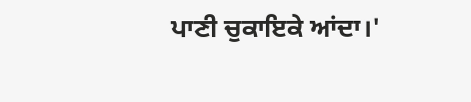ਪਾਣੀ ਚੁਕਾਇਕੇ ਆਂਦਾ।'